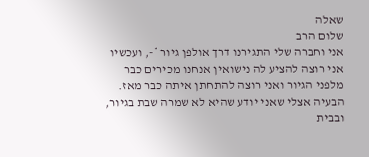שאלה
שלום הרב
אני וחברה שלי התגירנו דרך אולפן גיור *-, ועכשיו אני רוצה להציע לה נישואין אנחנו מכירים כבר מלפני הגיור ואני רוצה להתחתן איתה כבר מאז.
הבעיה אצלי שאני יודע שהיא לא שמרה שבת בגיור, ובבית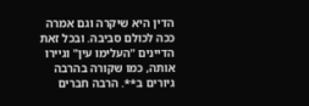הדין היא שיקרה וגם אמרה ככה לכולם סביבה. ובכל זאת הדיינים "העלימו עין" וגיירו אותה, כמו שקורה בהרבה גיורים ב**. הרבה חברים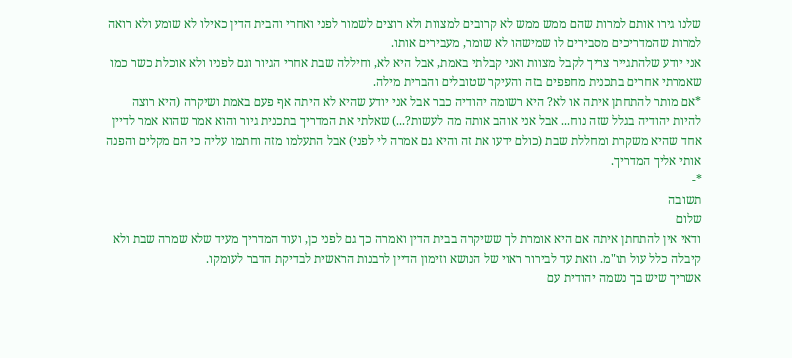שלנו גירו אותם למרות שהם ממש ממש לא קרובים למצוות ולא רוצים לשמור לפני ואחרי והבית הדין כאילו לא שומע ולא רואה למרות שהמדריכים מסבירים לו שמישהו לא שומר, מעבירים אותו.
אני יודע שלהתגייר צריך לקבל מצוות ואני קבלתי באמת, אבל היא לא, וחיללה שבת אחרי הגיור וגם לפניו ולא אוכלת כשר כמו שאמרתי אחרים בתכנית מחפפים בזה והעיקר שטובלים והברית מילה.
*אם מותר להתחתן איתה או לא? היא רשומה יהודיה כבר אבל אני יודע שהיא לא היתה אף פעם באמת ושיקרה (היא רוצה להיות יהודיה בגלל שזה נוח... אבל אני אוהב אותה מה לעשות?...) שאלתי את המדריך בתכנית גיור והוא אמר שהוא אמר לדיין אחד שהיא משקרת ומחללת שבת (כולם ידעו את זה והיא גם אמרה לי לפני) אבל התעלמו מזה וחתמו עליה כי הם מקלים והפנה אותי אליך המדריך.
*-
תשובה
שלום
ודאי אין להתחתן איתה אם היא אומרת לך ששיקרה בבית הדין ואמרה כך גם לפני כן, ועוד המדריך מעיד שלא שמרה שבת ולא קיבלה כלל עול תו"מ. וזאת עד לבירור ראוי של הנושא וזימון הדיין לרבנות הראשית לבדיקת הדבר לעומקו.
אשריך שיש בך נשמה יהודית עם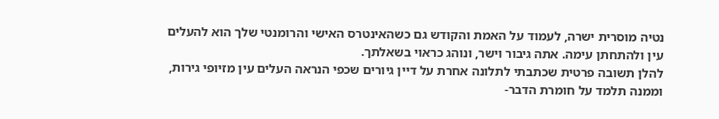נטיה מוסרית ישרה, לעמוד על האמת והקודש גם כשהאינטרס האישי והרומנטי שלך הוא להעלים עין ולהתחתן עימה. אתה גיבור וישר, ונוהג כראוי בשאלתך.
להלן תשובה פרטית שכתבתי לתלונה אחרת על דיין גיורים שכפי הנראה העלים עין מזיופי גירות, וממנה תלמד על חומרת הדבר-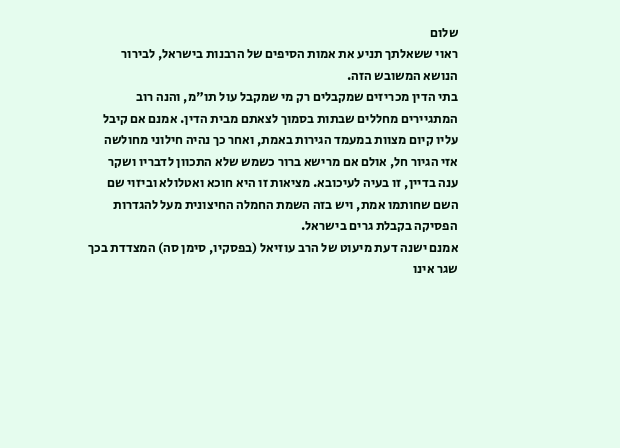שלום
ראוי ששאלתך תניע את אמות הסיפים של הרבנות בישראל, לבירור הנושא המשובש הזה.
בתי הדין מכריזים שמקבלים רק מי שמקבל עול תו"מ, והנה רוב המתגיירים מחללים שבתות בסמוך לצאתם מבית הדין. אמנם אם קיבל עליו קיום מצוות במעמד הגירות באמת, ואחר כך נהיה חילוני מחולשה אזי הגיור חל, אולם אם מרישא ברור כשמש שלא התכוון לדבריו ושקר ענה בדיין, זו בעיה לעיכובא. מציאות זו היא חוכא ואטלולא וביזוי שם השם שחותמו אמת, ויש בזה השמת החמלה החיצונית מעל להגדרות הפסיקה בקבלת גרים בישראל.
אמנם ישנה דעת מיעוט של הרב עוזיאל (בפסקיו, סימן סה) המצדדת בכך שגר אינו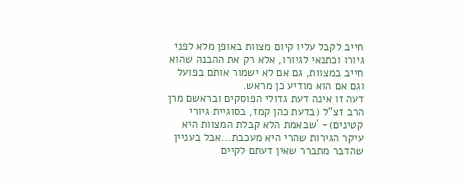חייב לקבל עליו קיום מצוות באופן מלא לפני גיורו וכתנאי לגיורו, אלא רק את ההבנה שהוא חייב במצוות, גם אם לא ישמור אותם בפועל וגם אם הוא מודיע כן מראש.
דעה זו אינה דעת גדולי הפוסקים ובראשם מרן הרב זצ"ל (בדעת כהן קמז, בסוגיית גיורי קטינים)- ´שבאמת הלא קבלת המצוות היא עיקר הגירות שהרי היא מעכבת...אבל בעניין שהדבר מתברר שאין דעתם לקיים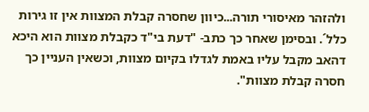ולהזהר מאיסורי תורה...כיוון שחסרה קבלת המצוות אין זו גירות כלל´. ובסימן שאחר כך כתב- "דעת בי"ד כקבלת מצוות הוא היכא דהאב מקבל עליו באמת לגדלו בקיום מצוות, וכשאין העניין כך חסרה קבלת מצוות".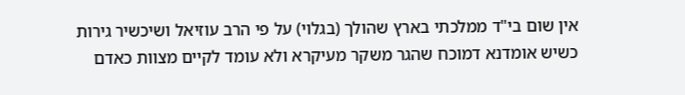אין שום בי"ד ממלכתי בארץ שהולך (בגלוי) על פי הרב עוזיאל ושיכשיר גירות כשיש אומדנא דמוכח שהגר משקר מעיקרא ולא עומד לקיים מצוות כאדם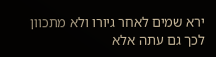ירא שמים לאחר גיורו ולא מתכוון לכך גם עתה אלא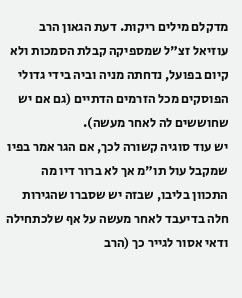מדקלם מילים ריקות. דעת הגאון הרב עוזיאל זצ"ל שמספיקה קבלת הסמכות ולא קיום בפועל, נדחתה מניה וביה בידי גדולי הפוסקים מכל הזרמים הדתיים (גם אם יש שחוששים לה לאחר מעשה).
יש עוד סוגיה קשורה לכך, אם הגר אמר בפיו שמקבל עול תו"מ אך לא ברור דיו מה התכוון בליבו, שבזה יש שסברו שהגירות חלה בדיעבד לאחר מעשה על אף שלכתחילה ודאי אסור לגייר כך (הרב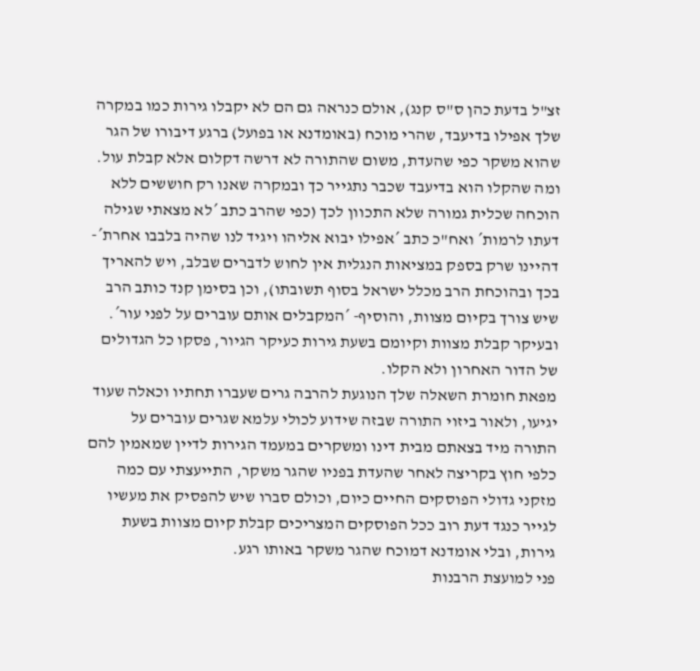זצ"ל בדעת כהן ס"ס קנג), אולם כנראה גם הם לא יקבלו גירות כמו במקרה שלך אפילו בדיעבד, שהרי מוכח (באומדנא או בפועל) ברגע דיבורו של הגר שהוא משקר כפי שהעדת, משום שהתורה לא דרשה דקלום אלא קבלת עול. ומה שהקלו הוא בדיעבד שכבר נתגייר כך ובמקרה שאנו רק חוששים ללא הוכחה שכלית גמורה שלא התכוון לכך (כפי שהרב כתב ´לא מצאתי שגילה דעתו לרמות´ ואח"כ כתב ´אפילו יבוא אליהו ויגיד לנו שהיה בלבבו אחרת´- דהיינו שרק בספק במציאות הנגלית אין לחוש לדברים שבלב, ויש להאריך בכך ובהוכחת הרב מכלל ישראל בסוף תשובתו), וכן בסימן קנד כותב הרב שיש צורך בקיום מצוות, והוסיף- ´המקבלים אותם עוברים על לפני עור´.
ובעיקר קבלת מצוות וקיומם בשעת גירות כעיקר הגיור, פסקו כל הגדולים של הדור האחרון ולא הקלו.
מפאת חומרת השאלה שלך הנוגעת להרבה גרים שעברו תחתיו וכאלה שעוד יגיעו, ולאור ביזוי התורה שבזה שידוע לכולי עלמא שגרים עוברים על התורה מיד בצאתם מבית דינו ומשקרים במעמד הגירות לדיין שמאמין להם כלפי חוץ בקריצה לאחר שהעדת בפניו שהגר משקר, התייעצתי עם כמה מזקני גדולי הפוסקים החיים כיום, וכולם סברו שיש להפסיק את מעשיו לגייר כנגד דעת רוב ככל הפוסקים המצריכים קבלת קיום מצוות בשעת גירות, ובלי אומדנא דמוכח שהגר משקר באותו רגע.
פני למועצת הרבנות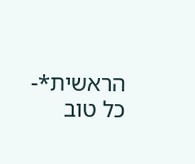הראשית*-
כל טוב